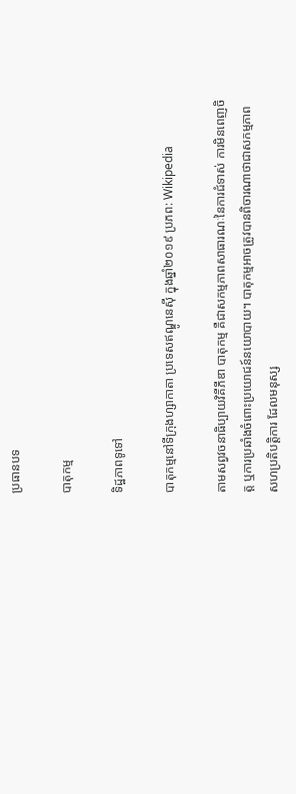ប្រធានបទ

បាតុកម្ម

ទិដ្ឋភាពទូទៅ

បាតុកម្មនៅទីក្រុងហ្សាកាតា ប្រទេសឥណ្ឌូនេស៊ី ក្នុងឆ្នាំ២០១៩ ប្រភព: Wikipedia

តាមសព្វវចនាធិប្បាយវិគីភីឌា បាតុកម្ម គឺជាសកម្មភាពសាធារណៈនៃការជំទាស់ ការមិនពេញចិត្ត ឬការប្រឆាំងចំពោះប្រយោជន៍នយោបាយ។ បាតុកម្មអាចត្រូវបានពិចារណាថាជាសកម្មភាពសហប្រតិបត្តិការ ដែលមនុស្ស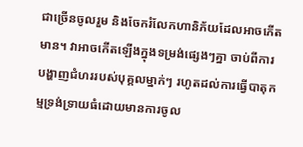ជាច្រើនចូលរួម និងចែករំលែកហានិភ័យដែលអាចកើតមាន។ វាអាចកើតឡើងក្នុងទម្រង់ផ្សេងៗគ្នា ចាប់ពីការបង្ហាញជំហររបស់បុគ្គលម្នាក់ៗ រហូតដល់ការធ្វើបាតុកម្មទ្រង់ទ្រាយធំដោយមានការចូល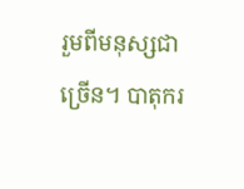រួមពីមនុស្សជាច្រើន។ បាតុករ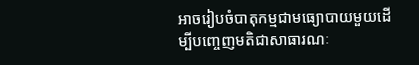អាចរៀបចំបាតុកម្មជាមធ្យោបាយមួយដើម្បីបញ្ចេញមតិជាសាធារណៈ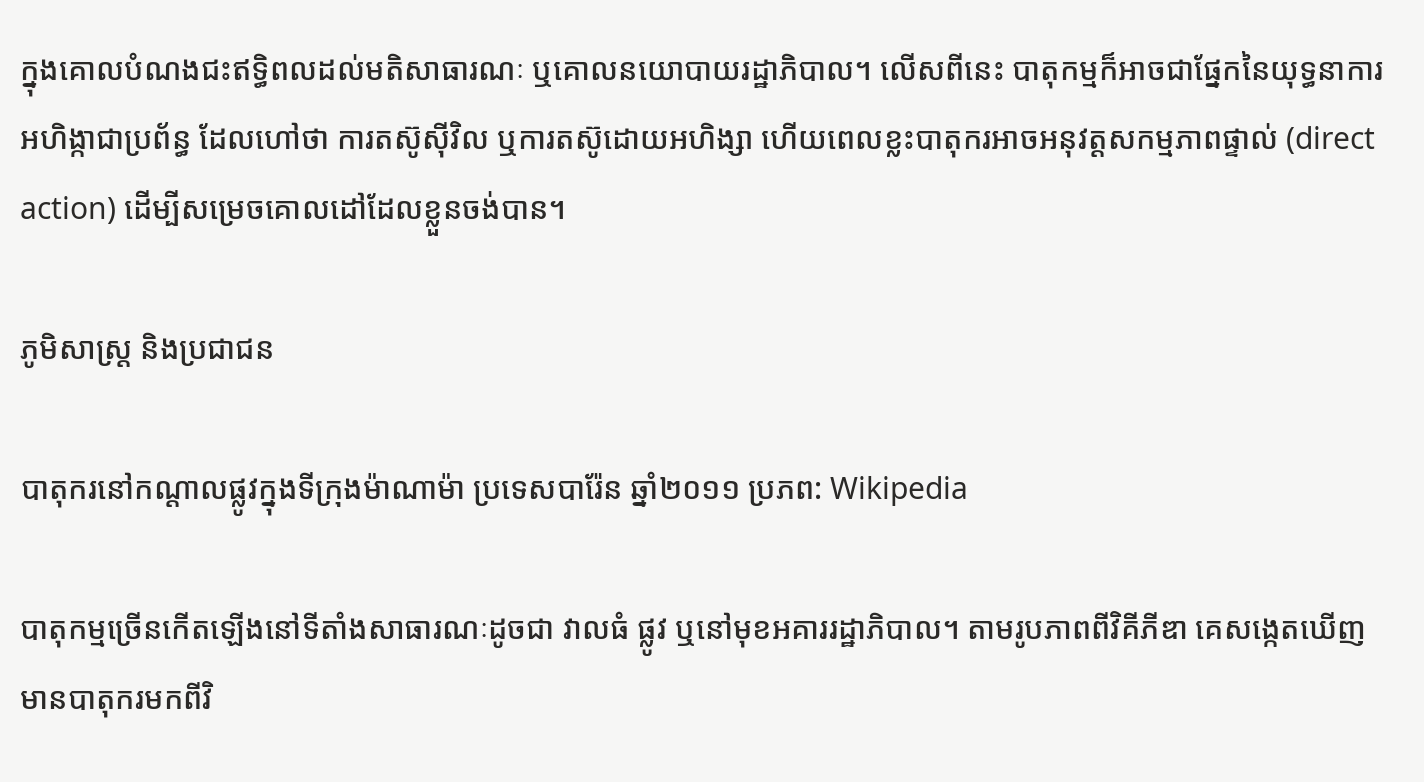ក្នុងគោលបំណងជះឥទ្ធិពលដល់មតិសាធារណៈ ឬគោលនយោបាយរដ្ឋាភិបាល។ លើសពីនេះ បាតុកម្មក៏អាចជាផ្នែកនៃយុទ្ធនាការអហិង្កាជាប្រព័ន្ធ ដែលហៅថា ការតស៊ូស៊ីវិល ឬការតស៊ូដោយអហិង្សា ហើយពេលខ្លះបាតុករអាចអនុវត្តសកម្មភាពផ្ទាល់ (direct action) ដើម្បីសម្រេចគោលដៅដែលខ្លួនចង់បាន។

ភូមិសាស្ត្រ និងប្រជាជន

បាតុករនៅកណ្តាលផ្លូវក្នុងទីក្រុងម៉ាណាម៉ា ប្រទេសបារ៉ែន ឆ្នាំ២០១១ ប្រភព: Wikipedia

បាតុកម្មច្រើនកើតឡើងនៅទីតាំងសាធារណៈដូចជា វាលធំ ផ្លូវ ឬនៅមុខអគាររដ្ឋាភិបាល។ តាមរូបភាពពីវិគីភីឌា គេសង្កេតឃើញមានបាតុករមកពីវិ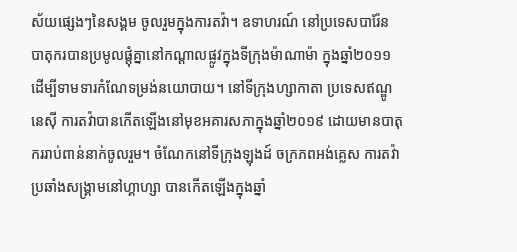ស័យផ្សេងៗនៃសង្គម ចូលរួមក្នុងការតវ៉ា។ ឧទាហរណ៍ នៅប្រទេសបារ៉ែន បាតុករបានប្រមូលផ្តុំគ្នានៅកណ្តាលផ្លូវក្នុងទីក្រុងម៉ាណាម៉ា ក្នុងឆ្នាំ២០១១ ដើម្បីទាមទារកំណែទម្រង់នយោបាយ។ នៅទីក្រុងហ្សាកាតា ប្រទេសឥណ្ឌូនេស៊ី ការតវ៉ាបានកើតឡើងនៅមុខអគារសភាក្នុងឆ្នាំ២០១៩ ដោយមានបាតុកររាប់ពាន់នាក់ចូលរួម។ ចំណែកនៅទីក្រុងឡុងដ៍ ចក្រភពអង់គ្លេស ការតវ៉ាប្រឆាំងសង្គ្រាមនៅហ្គាហ្សា បានកើតឡើងក្នុងឆ្នាំ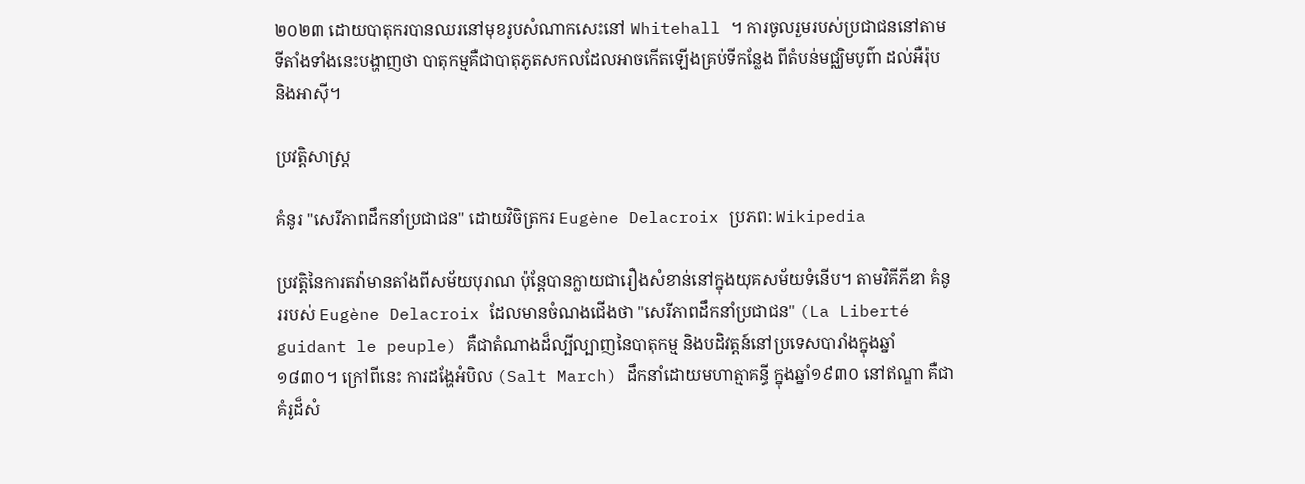២០២៣ ដោយបាតុករបានឈរនៅមុខរូបសំណាកសេះនៅ Whitehall ។ ការចូលរួមរបស់ប្រជាជននៅតាមទីតាំងទាំងនេះបង្ហាញថា បាតុកម្មគឺជាបាតុភូតសកលដែលអាចកើតឡើងគ្រប់ទីកន្លែង ពីតំបន់មជ្ឈិមបូព៌ា ដល់អឺរ៉ុប និងអាស៊ី។

ប្រវត្តិសាស្ត្រ

គំនូរ "សេរីភាពដឹកនាំប្រជាជន" ដោយវិចិត្រករ Eugène Delacroix ប្រភព: Wikipedia

ប្រវត្តិនៃការតវ៉ាមានតាំងពីសម័យបុរាណ ប៉ុន្តែបានក្លាយជារឿងសំខាន់នៅក្នុងយុគសម័យទំនើប។ តាមវិគីភីឌា គំនូររបស់ Eugène Delacroix ដែលមានចំណងជើងថា "សេរីភាពដឹកនាំប្រជាជន" (La Liberté guidant le peuple) គឺជាតំណាងដ៏ល្បីល្បាញនៃបាតុកម្ម និងបដិវត្តន៍នៅប្រទេសបារាំងក្នុងឆ្នាំ១៨៣០។ ក្រៅពីនេះ ការដង្ហែអំបិល (Salt March) ដឹកនាំដោយមហាត្មាគន្ធី ក្នុងឆ្នាំ១៩៣០ នៅឥណ្ឌា គឺជាគំរូដ៏សំ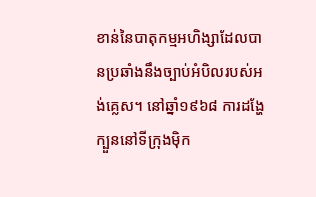ខាន់នៃបាតុកម្មអហិង្សាដែលបានប្រឆាំងនឹងច្បាប់អំបិលរបស់អង់គ្លេស។ នៅឆ្នាំ១៩៦៨ ការដង្ហែក្បួននៅទីក្រុងម៉ិក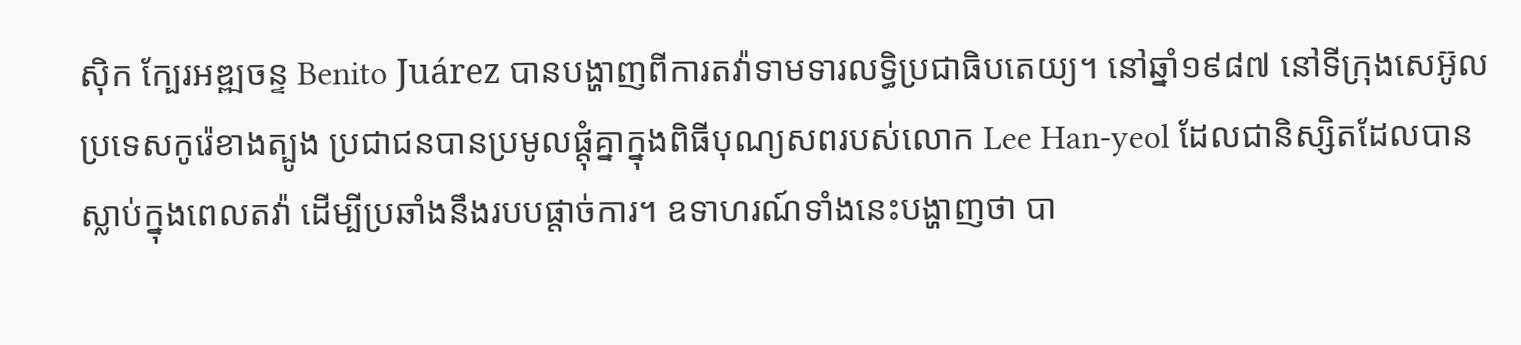ស៊ិក ក្បែរអឌ្ឍចន្ទ Benito Juárez បានបង្ហាញពីការតវ៉ាទាមទារលទ្ធិប្រជាធិបតេយ្យ។ នៅឆ្នាំ១៩៨៧ នៅទីក្រុងសេអ៊ូល ប្រទេសកូរ៉េខាងត្បូង ប្រជាជនបានប្រមូលផ្តុំគ្នាក្នុងពិធីបុណ្យសពរបស់លោក Lee Han-yeol ដែលជានិស្សិតដែលបានស្លាប់ក្នុងពេលតវ៉ា ដើម្បីប្រឆាំងនឹងរបបផ្តាច់ការ។ ឧទាហរណ៍ទាំងនេះបង្ហាញថា បា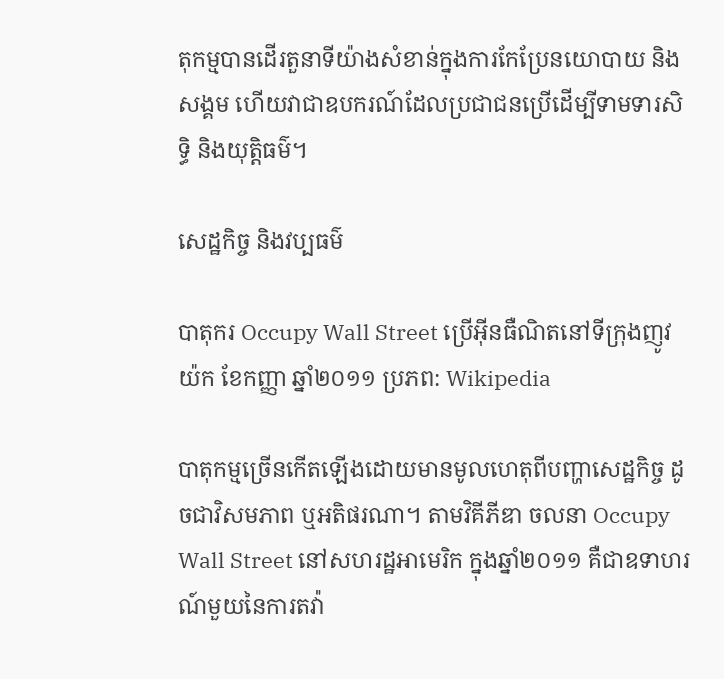តុកម្មបានដើរតួនាទីយ៉ាងសំខាន់ក្នុងការកែប្រែនយោបាយ និងសង្គម ហើយវាជាឧបករណ៍ដែលប្រជាជនប្រើដើម្បីទាមទារសិទ្ធិ និងយុត្តិធម៌។

សេដ្ឋកិច្ច និងវប្បធម៌

បាតុករ Occupy Wall Street ប្រើអ៊ីនធឺណិតនៅទីក្រុងញូវយ៉ក ខែកញ្ញា ឆ្នាំ២០១១ ប្រភព: Wikipedia

បាតុកម្មច្រើនកើតឡើងដោយមានមូលហេតុពីបញ្ហាសេដ្ឋកិច្ច ដូចជាវិសមភាព ឬអតិផរណា។ តាមវិគីភីឌា ចលនា Occupy Wall Street នៅសហរដ្ឋអាមេរិក ក្នុងឆ្នាំ២០១១ គឺជាឧទាហរណ៍មួយនៃការតវ៉ា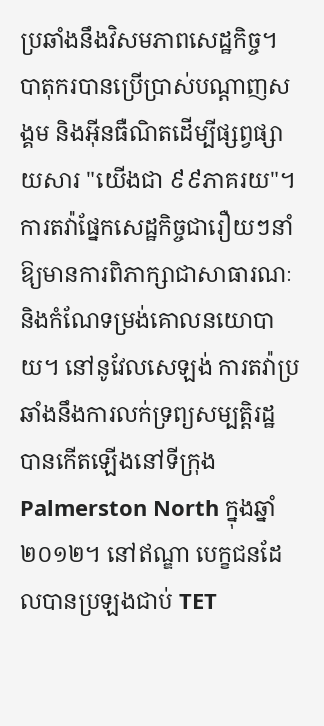ប្រឆាំងនឹងវិសមភាពសេដ្ឋកិច្ច។ បាតុករបានប្រើប្រាស់បណ្តាញសង្គម និងអ៊ីនធឺណិតដើម្បីផ្សព្វផ្សាយសារ "យើងជា ៩៩ភាគរយ"។ ការតវ៉ាផ្នែកសេដ្ឋកិច្ចជារឿយៗនាំឱ្យមានការពិភាក្សាជាសាធារណៈ និងកំណែទម្រង់គោលនយោបាយ។ នៅនូវែលសេឡង់ ការតវ៉ាប្រឆាំងនឹងការលក់ទ្រព្យសម្បត្តិរដ្ឋ បានកើតឡើងនៅទីក្រុង Palmerston North ក្នុងឆ្នាំ២០១២។ នៅឥណ្ឌា បេក្ខជនដែលបានប្រឡងជាប់ TET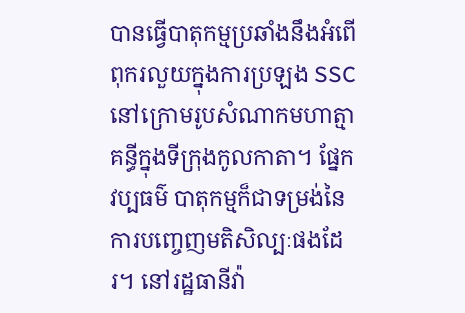បានធ្វើបាតុកម្មប្រឆាំងនឹងអំពើពុករលួយក្នុងការប្រឡង SSC នៅក្រោមរូបសំណាកមហាត្មាគន្ធីក្នុងទីក្រុងកូលកាតា។ ផ្នែកវប្បធម៌ បាតុកម្មក៏ជាទម្រង់នៃការបញ្ចេញមតិសិល្បៈផងដែរ។ នៅរដ្ឋធានីវ៉ា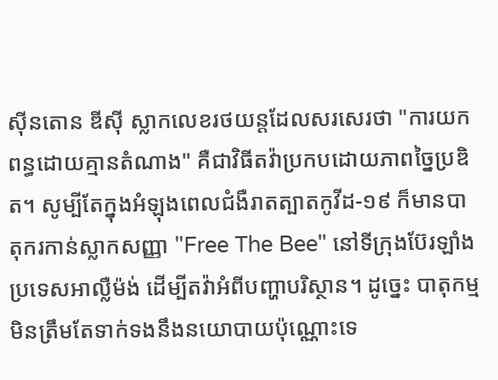ស៊ីនតោន ឌីស៊ី ស្លាកលេខរថយន្តដែលសរសេរថា "ការយកពន្ធដោយគ្មានតំណាង" គឺជាវិធីតវ៉ាប្រកបដោយភាពច្នៃប្រឌិត។ សូម្បីតែក្នុងអំឡុងពេលជំងឺរាតត្បាតកូវីដ-១៩ ក៏មានបាតុករកាន់ស្លាកសញ្ញា "Free The Bee" នៅទីក្រុងប៊ែរឡាំង ប្រទេសអាល្លឺម៉ង់ ដើម្បីតវ៉ាអំពីបញ្ហាបរិស្ថាន។ ដូច្នេះ បាតុកម្មមិនត្រឹមតែទាក់ទងនឹងនយោបាយប៉ុណ្ណោះទេ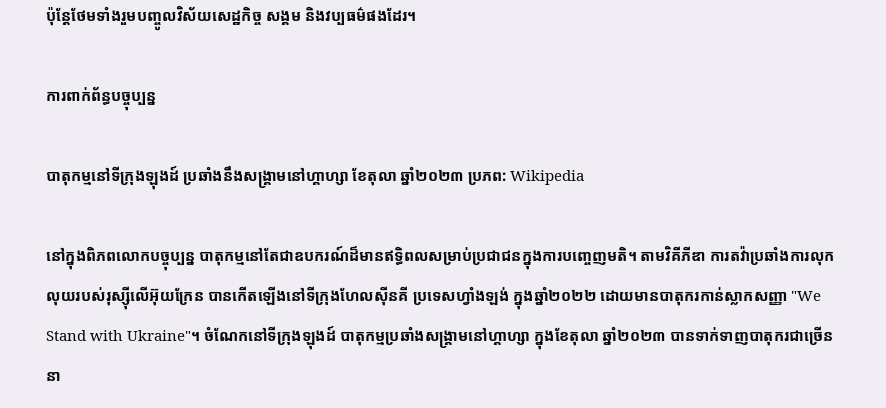ប៉ុន្តែថែមទាំងរួមបញ្ចូលវិស័យសេដ្ឋកិច្ច សង្គម និងវប្បធម៌ផងដែរ។

ការពាក់ព័ន្ធបច្ចុប្បន្ន

បាតុកម្មនៅទីក្រុងឡុងដ៍ ប្រឆាំងនឹងសង្គ្រាមនៅហ្គាហ្សា ខែតុលា ឆ្នាំ២០២៣ ប្រភព: Wikipedia

នៅក្នុងពិភពលោកបច្ចុប្បន្ន បាតុកម្មនៅតែជាឧបករណ៍ដ៏មានឥទ្ធិពលសម្រាប់ប្រជាជនក្នុងការបញ្ចេញមតិ។ តាមវិគីភីឌា ការតវ៉ាប្រឆាំងការលុកលុយរបស់រុស្ស៊ីលើអ៊ុយក្រែន បានកើតឡើងនៅទីក្រុងហែលស៊ីនគី ប្រទេសហ្វាំងឡង់ ក្នុងឆ្នាំ២០២២ ដោយមានបាតុករកាន់ស្លាកសញ្ញា "We Stand with Ukraine"។ ចំណែកនៅទីក្រុងឡុងដ៍ បាតុកម្មប្រឆាំងសង្គ្រាមនៅហ្គាហ្សា ក្នុងខែតុលា ឆ្នាំ២០២៣ បានទាក់ទាញបាតុករជាច្រើននា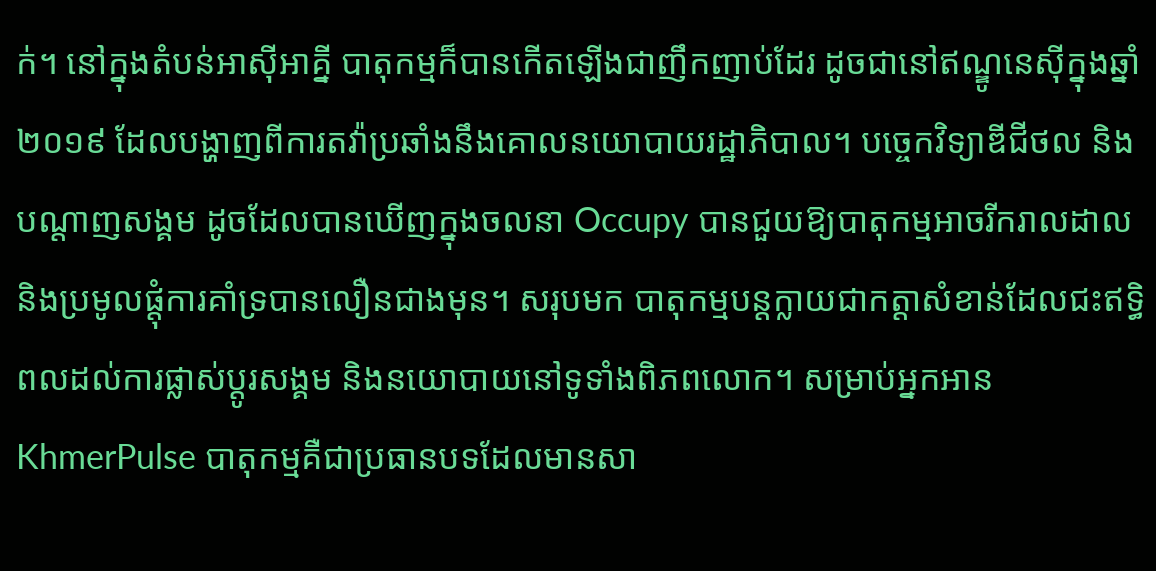ក់។ នៅក្នុងតំបន់អាស៊ីអាគ្នី បាតុកម្មក៏បានកើតឡើងជាញឹកញាប់ដែរ ដូចជានៅឥណ្ឌូនេស៊ីក្នុងឆ្នាំ២០១៩ ដែលបង្ហាញពីការតវ៉ាប្រឆាំងនឹងគោលនយោបាយរដ្ឋាភិបាល។ បច្ចេកវិទ្យាឌីជីថល និងបណ្តាញសង្គម ដូចដែលបានឃើញក្នុងចលនា Occupy បានជួយឱ្យបាតុកម្មអាចរីករាលដាល និងប្រមូលផ្តុំការគាំទ្របានលឿនជាងមុន។ សរុបមក បាតុកម្មបន្តក្លាយជាកត្តាសំខាន់ដែលជះឥទ្ធិពលដល់ការផ្លាស់ប្តូរសង្គម និងនយោបាយនៅទូទាំងពិភពលោក។ សម្រាប់អ្នកអាន KhmerPulse បាតុកម្មគឺជាប្រធានបទដែលមានសា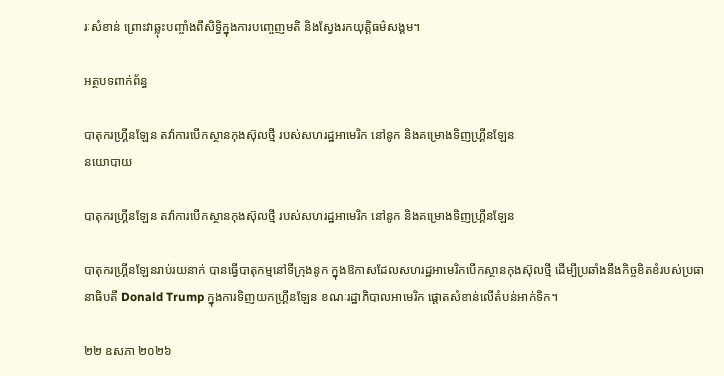រៈសំខាន់ ព្រោះវាឆ្លុះបញ្ចាំងពីសិទ្ធិក្នុងការបញ្ចេញមតិ និងស្វែងរកយុត្តិធម៌សង្គម។

អត្ថបទពាក់ព័ន្ធ

បាតុករហ្គ្រីនឡែន តវ៉ាការបើកស្ថានកុងស៊ុលថ្មី របស់សហរដ្ឋអាមេរិក នៅនូក និងគម្រោងទិញហ្គ្រីនឡែន
នយោបាយ

បាតុករហ្គ្រីនឡែន តវ៉ាការបើកស្ថានកុងស៊ុលថ្មី របស់សហរដ្ឋអាមេរិក នៅនូក និងគម្រោងទិញហ្គ្រីនឡែន

បាតុករហ្គ្រីនឡែនរាប់រយនាក់ បានធ្វើបាតុកម្មនៅទីក្រុងនូក ក្នុងឱកាសដែលសហរដ្ឋអាមេរិកបើកស្ថានកុងស៊ុលថ្មី ដើម្បីប្រឆាំងនឹងកិច្ចខិតខំរបស់ប្រធានាធិបតី Donald Trump ក្នុងការទិញយកហ្គ្រីនឡែន ខណៈរដ្ឋាភិបាលអាមេរិក ផ្តោតសំខាន់លើតំបន់អាក់ទិក។

២២ ឧសភា ២០២៦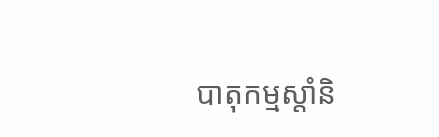បាតុកម្មស្តាំនិ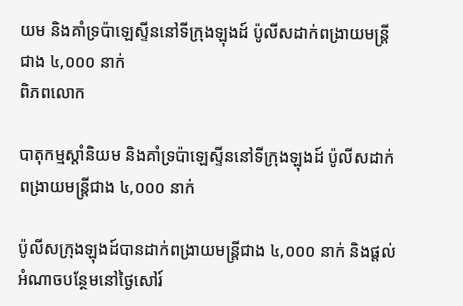យម និងគាំទ្រប៉ាឡេស្ទីននៅទីក្រុងឡុងដ៍ ប៉ូលីសដាក់ពង្រាយមន្ត្រីជាង ៤,០០០ នាក់
ពិភពលោក

បាតុកម្មស្តាំនិយម និងគាំទ្រប៉ាឡេស្ទីននៅទីក្រុងឡុងដ៍ ប៉ូលីសដាក់ពង្រាយមន្ត្រីជាង ៤,០០០ នាក់

ប៉ូលីសក្រុងឡុងដ៍បានដាក់ពង្រាយមន្ត្រីជាង ៤,០០០ នាក់ និងផ្តល់អំណាចបន្ថែមនៅថ្ងៃសៅរ៍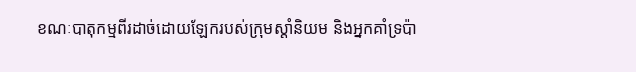ខណៈបាតុកម្មពីរដាច់ដោយឡែករបស់ក្រុមស្តាំនិយម និងអ្នកគាំទ្រប៉ា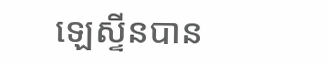ឡេស្ទីនបាន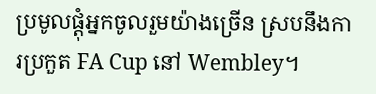ប្រមូលផ្តុំអ្នកចូលរួមយ៉ាងច្រើន ស្របនឹងការប្រកួត FA Cup នៅ Wembley។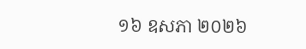១៦ ឧសភា ២០២៦